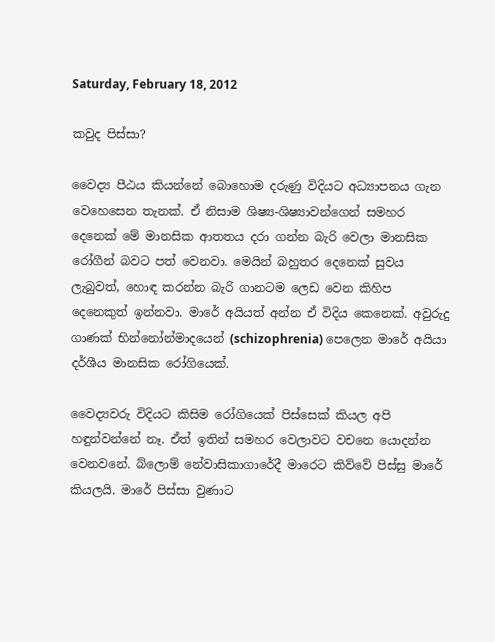Saturday, February 18, 2012

කවුද පිස්සා?

වෛද්‍ය පීඨය කියන්නේ බොහොම දරුණු විදියට අධ්‍යාපනය ගැන වෙහෙසෙන තැනක්. ඒ නිසාම ශිෂ්‍ය-ශිෂ්‍යාවන්ගෙන් සමහර දෙනෙක් මේ මානසික ආතතය දරා ගන්න බැරි වෙලා මානසික රෝගීන් බවට පත් වෙනවා. මෙයින් බහුතර දෙනෙක් සුවය ලැබුවත්, හොඳ කරන්න බැරි ගානටම ලෙඩ වෙන කිහිප දෙනෙකුත් ඉන්නවා. මාරේ අයියත් අන්න ඒ විදිය කෙනෙක්. අවුරුදු ගාණක් භින්නෝන්මාදයෙන් (schizophrenia) පෙලෙන මාරේ අයියා දර්ශීය මානසික රෝගියෙක්.

වෛද්‍යවරු විදියට කිසිම රෝගියෙක් පිස්සෙක් කියල අපි හඳුන්වන්නේ නෑ. ඒත් ඉතින් සමහර වෙලාවට වචනෙ යොදන්න වෙනවනේ. බ්ලොම් නේවාසිකාගාරේදී මාරෙට කිව්වේ පිස්සු මාරේ කියලයි. මාරේ පිස්සා වුණාට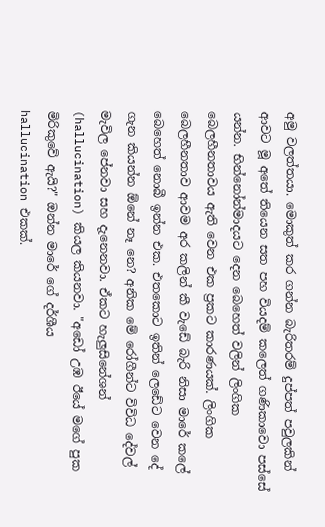අමු වලත්තයා. මොකුත් කර ගන්න බැරිතරම් දුප්පත් පවුලකින් ආවට මූ අතේ තියෙන සත පහ වියදම් කලෙත් ගණිකාවො පස්සේ යන්න. භින්නෝන්මාදයට දෙන බෙහෙත් වලින් ලිංගික බෙලහීනතාවය ඇති වෙන එක ප්‍රකට කාරණයක්. ලිංගික බෙලහීනතාව ආවම අර කලින් කී වැඩේ බැරි නිසා මාරේ කලේ බෙහෙත් නොබී ඉන්න එක. එතකොට ඉතින් ලෙඩේට වෙන දේ ගැන කියන්න ඕනේ නෑ නෙ? අනික මේ රෝගීන්ට විවිධ දේවල් මැවිල පේනවා සහ දැනෙනවා. ඒකට හැලුසිනේශන් (hallucination) කියල කියනවා. "අඩෝ උඹ ඊයේ මගේ පුක මිරිකුවේ ඇයි?" ඔන්න මාරේ ගේ දර්ශීය
hallucination එකක්.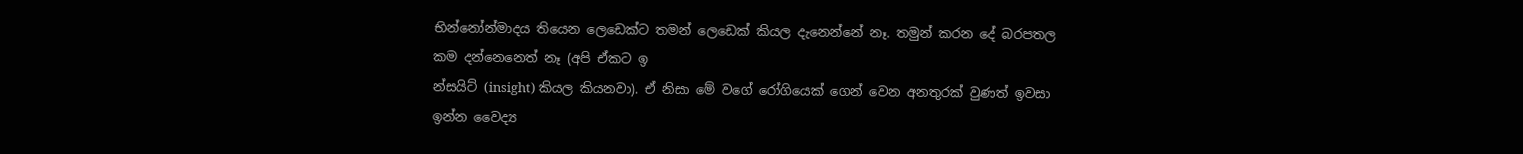භින්නෝන්මාදය තියෙන ලෙඩෙක්ට තමන් ලෙඩෙක් කියල දැනෙන්නේ නෑ. තමුන් කරන දේ බරපතල කම දන්නෙනෙත් නෑ (අපි ඒකට ඉ
න්සයිට් (insight) කියල කියනවා). ඒ නිසා මේ වගේ රෝගියෙක් ගෙන් වෙන අනතුරක් වුණත් ඉවසා ඉන්න වෛද්‍ය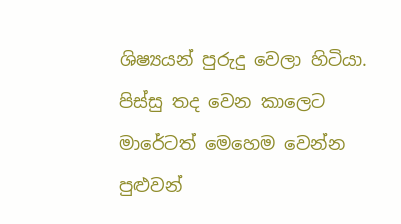ශිෂ්‍යයන් පුරුදු වෙලා හිටියා. පිස්සු තද වෙන කාලෙට මාරේටත් මෙහෙම වෙන්න පුළුවන්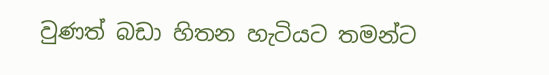වුණත් බඩා හිතන හැටියට තමන්ට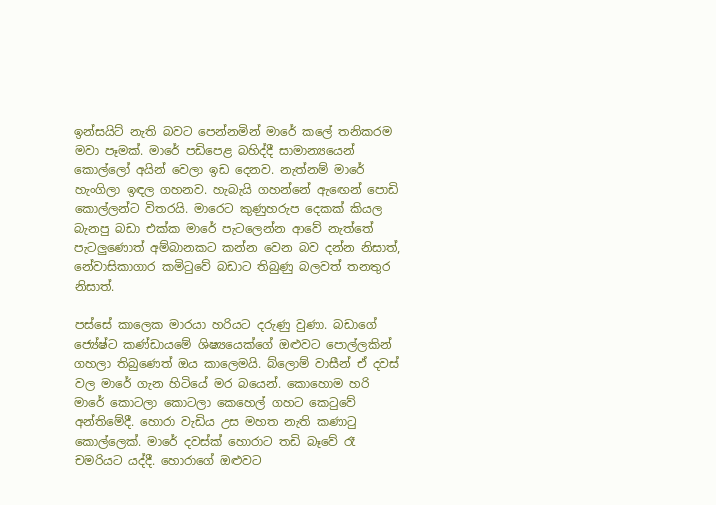ඉන්සයිට් නැති බවට පෙන්නමින් මාරේ කලේ තනිකරම මවා පෑමක්. මාරේ පඩිපෙළ බහිද්දී සාමාන්‍යයෙන් කොල්ලෝ අයින් වෙලා ඉඩ දෙනව. නැත්නම් මාරේ හැංගිලා ඉඳල ගහනව. හැබැයි ගහන්නේ ඇඟෙන් පොඩි කොල්ලන්ට විතරයි. මාරෙට කුණුහරුප දෙකක් කියල බැනපු බඩා එක්ක මාරේ පැටලෙන්න ආවේ නැත්තේ පැටලුණොත් අම්බානකට කන්න වෙන බව දන්න නිසාත්, නේවාසිකාගාර කමිටුවේ බඩාට තිබුණු බලවත් තනතුර නිසාත්.

පස්සේ කාලෙක මාරයා හරියට දරුණු වුණා. බඩාගේ ජ්‍යේෂ්ට කණ්ඩායමේ ශිෂ්‍යයෙක්ගේ ඔළුවට පොල්ලකින් ගහලා තිබුණෙත් ඔය කාලෙමයි. බ්ලොම් වාසීන් ඒ දවස් වල මාරේ ගැන හිටියේ මර බයෙන්. කොහොම හරි මාරේ කොටලා කොටලා කෙහෙල් ගහට කෙටුවේ අන්තිමේදී. හොරා වැඩිය උස මහත නැති කණාටු කොල්ලෙක්. මාරේ දවස්ක් හොරාට තඩි බෑවේ රෑ චමරියට යද්දී. හොරාගේ ඔළුවට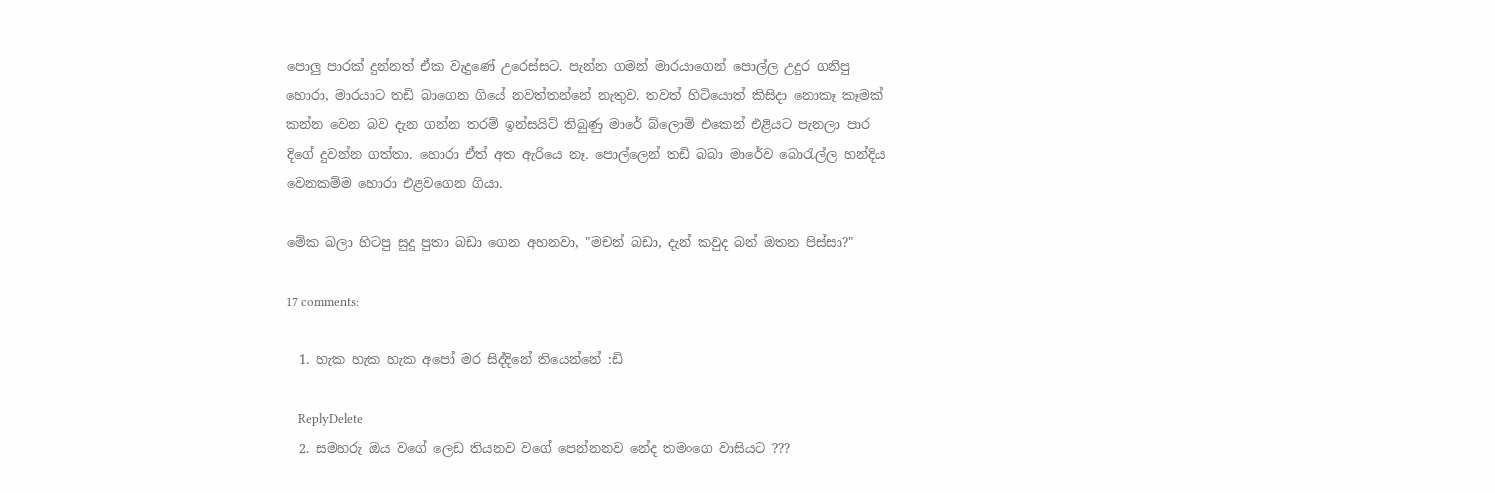පොලු පාරක් දුන්නත් ඒක වැදුණේ උරෙස්සට. පැන්න ගමන් මාරයාගෙන් පොල්ල උදුර ගනිපු හොරා, මාරයාට තඩි බාගෙන ගියේ නවත්තන්නේ නැතුව. තවත් හිටියොත් කිසිදා නොකෑ කෑමක් කන්න වෙන බව දැන ගන්න තරම් ඉන්සයිට් තිබුණු මාරේ බ්ලොම් එකෙන් එළියට පැනලා පාර දිගේ දුවන්න ගත්තා. හොරා ඒත් අත ඇරියෙ නෑ. පොල්ලෙන් තඩි බබා මාරේව බොරැල්ල හන්දිය වෙනකම්ම හොරා එළවගෙන ගියා.

මේක බලා හිටපු සුදු පුතා බඩා ගෙන අහනවා, "මචන් බඩා, දැන් කවුද බන් ඔතන පිස්සා?"

17 comments:

  1. හැක හැක හැක අපෝ මර සිද්දිනේ තියෙන්නේ :ඩි

    ReplyDelete
  2. සමහරු ඔය වගේ ලෙඩ තියනව වගේ පෙන්නනව නේද තමංගෙ වාසියට ???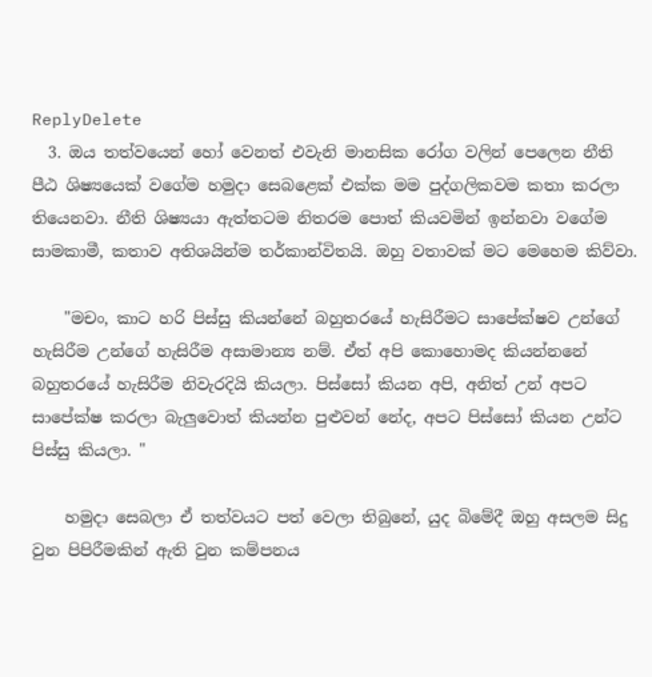ReplyDelete
  3. ඔය තත්වයෙන් හෝ වෙනත් එවැනි මානසික රෝග වලින් පෙලෙන නීති පීඨ ශිෂ්‍යයෙක් වගේම හමුදා සෙබළෙක් එක්ක මම පුද්ගලිකවම කතා කරලා තියෙනවා. නීති ශිෂ්‍යයා ඇත්තටම නිතරම පොත් කියවමින් ඉන්නවා වගේම සාමකාමී, කතාව අතිශයින්ම තර්කාන්විතයි. ඔහු වතාවක් මට මෙහෙම කිව්වා.

    "මචං, කාට හරි පිස්සු කියන්නේ බහුතරයේ හැසිරීමට සාපේක්ෂව උන්ගේ හැසිරීම උන්ගේ හැසිරීම අසාමාන්‍ය නම්. ඒත් අපි කොහොමද කියන්නනේ බහුතරයේ හැසිරීම නිවැරදියි කියලා. පිස්සෝ කියන අපි, අනිත් උන් අපට සාපේක්ෂ කරලා බැලුවොත් කියන්න පුළුවන් නේද, අපට පිස්සෝ කියන උන්ට පිස්සු කියලා. "

    හමුදා සෙබලා ඒ තත්වයට පත් වෙලා තිබුනේ, යුද බිමේදී ඔහු අසලම සිදු වුන පිපිරීමකින් ඇති වුන කම්පනය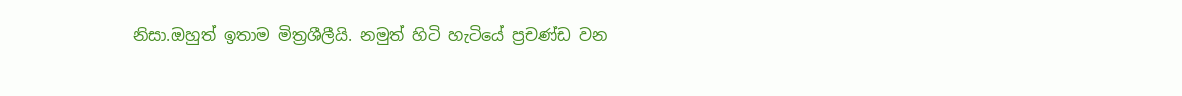නිසා.ඔහුත් ඉතාම මිත්‍රශීලීයි. නමුත් හිටි හැටියේ ප්‍රචණ්ඩ වන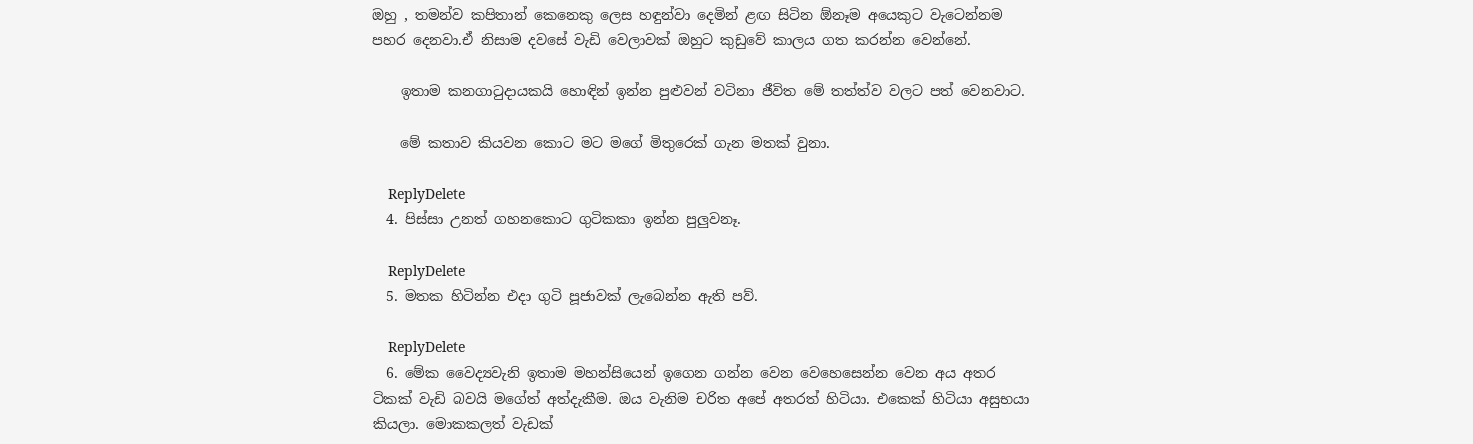ඔහු , තමන්ව කපිතාන් කෙනෙකු ලෙස හඳුන්වා දෙමින් ළඟ සිටින ඕනෑම අයෙකුට වැටෙන්නම පහර දෙනවා.ඒ නිසාම දවසේ වැඩි වෙලාවක් ඔහුට කුඩුවේ කාලය ගත කරන්න වෙන්නේ.

    ඉතාම කනගාටුදායකයි හොඳින් ඉන්න පුළුවන් වටිනා ජීවිත මේ තත්ත්ව වලට පත් වෙනවාට.

    මේ කතාව කියවන කොට මට මගේ මිතුරෙක් ගැන මතක් වුනා.

    ReplyDelete
  4. පිස්සා උනත් ගහනකොට ගුටිකකා ඉන්න පුලුවනෑ.

    ReplyDelete
  5. මතක හිටින්න එදා ගුටි පූජාවක් ලැබෙන්න ඇති පව්.

    ReplyDelete
  6. මේක වෛද්‍යවැනි ඉතාම මහන්සියෙන් ඉගෙන ගන්න වෙන වෙහෙසෙන්න වෙන අය අතර ටිකක් වැඩි බවයි මගේත් අත්දැකීම. ඔය වැනිම චරිත අපේ අතරත් හිටියා. එකෙක් හිටියා අසුභයා කියලා. මොකකලත් වැඩක්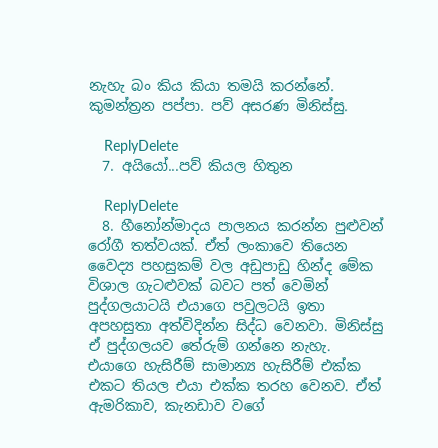නැහැ බං කිය කියා තමයි කරන්නේ. කුමන්ත්‍රන පප්පා. පව් අසරණ මිනිස්සු.

    ReplyDelete
  7. අයියෝ...පව් කියල හිතුන

    ReplyDelete
  8. හීනෝන්මාදය පාලනය කරන්න පුළුවන් රෝගී තත්වයක්. ඒත් ලංකාවෙ තියෙන වෛද්‍ය පහසුකම් වල අඩුපාඩු හින්ද මේක විශාල ගැටළුවක් බවට පත් වෙමින් පුද්ගලයාටයි එයාගෙ පවුලටයි ඉතා අපහසුතා අත්විදින්න සිද්ධ වෙනවා. මිනිස්සු ඒ පුද්ගලයව තේරුම් ගන්නෙ නැහැ. එයාගෙ හැසිරීම් සාමාන්‍ය හැසිරීම් එක්ක එකට තියල එයා එක්ක තරහ වෙනව. ඒත් ඇමරිකාව, කැනඩාව වගේ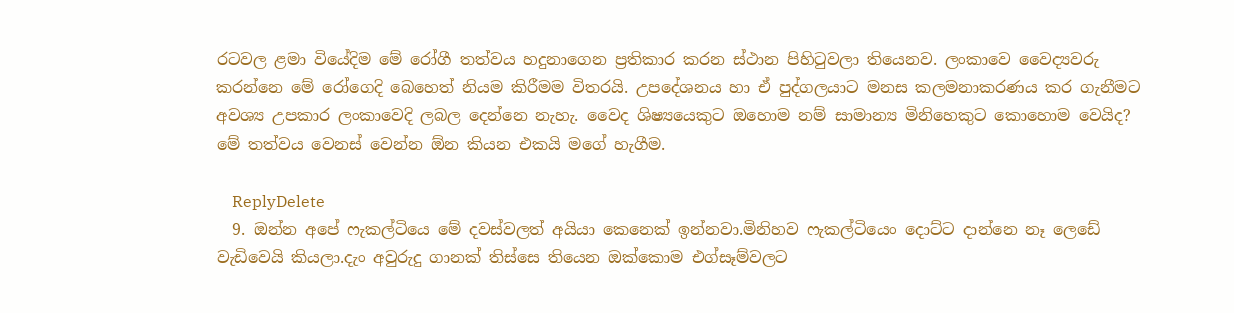රටවල ළමා වියේදිම මේ රෝගී තත්වය හදුනාගෙන ප්‍රතිකාර කරන ස්ථාන පිහිටුවලා තියෙනව. ලංකාවෙ වෛද්‍යවරු කරන්නෙ මේ රෝගෙදි බෙහෙත් නියම කිරීමම විතරයි. උපදේශනය හා ඒ පුද්ගලයාට මනස කලමනාකරණය කර ගැනීමට අවශ්‍ය උපකාර ලංකාවෙදි ලබල දෙන්නෙ නැහැ. වෛද ශිෂ්‍යයෙකුට ඔහොම නම් සාමාන්‍ය මිනිහෙකුට කොහොම වෙයිද? මේ තත්වය වෙනස් වෙන්න ඕන කියන එකයි මගේ හැගීම.

    ReplyDelete
  9. ඔන්න අපේ ෆැකල්ටියෙ මේ දවස්වලත් අයියා කෙනෙක් ඉන්නවා.මිනිහව ෆැකල්ටියෙං දොට්ට දාන්නෙ නෑ ලෙඩේ වැඩිවෙයි කියලා.දැං අවුරුදු ගානක් තිස්සෙ තියෙන ඔක්කොම එග්සෑම්වලට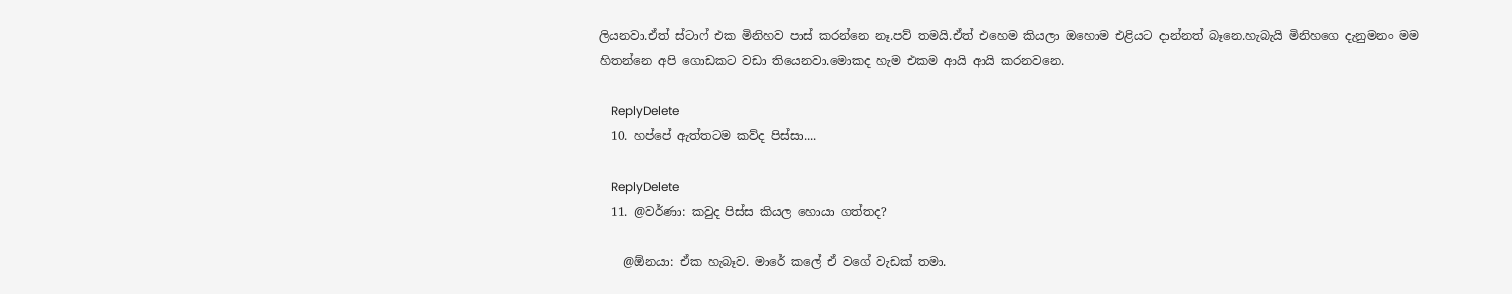ලියනවා.ඒත් ස්ටාෆ් එක මිනිහව පාස් කරන්නෙ නෑ.පව් තමයි.ඒත් එහෙම කියලා ඔහොම එළියට දාන්නත් බෑනෙ.හැබැයි මිනිහගෙ දැනුමනං මම හිතන්නෙ අපි ගොඩකට වඩා තියෙනවා.මොකද හැම එකම ආයි ආයි කරනවනෙ.

    ReplyDelete
  10. හප්පේ ඇත්තටම කව්ද පිස්සා....

    ReplyDelete
  11. @වර්ණා: කවුද පිස්ස කියල හොයා ගත්තද?

    @ඕනයා: ඒක හැබෑව. මාරේ කලේ ඒ වගේ වැඩක් තමා.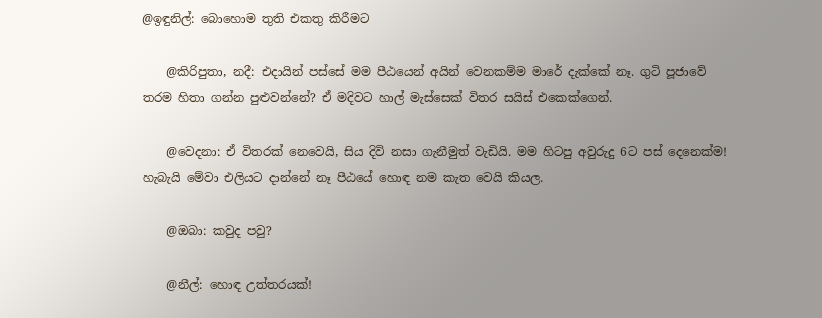@ඉඳුනිල්: බොහොම තුති එකතු කිරීමට

    @කිරිපුතා, නදී: එදායින් පස්සේ මම පීඨයෙන් අයින් වෙනකම්ම මාරේ දැක්කේ නෑ. ගුටි පූජාවේ තරම හිතා ගන්න පුළුවන්නේ? ඒ මදිවට හාල් මැස්සෙක් විතර සයිස් එකෙක්ගෙන්.

    @වෙදනා: ඒ විතරක් නෙවෙයි, සිය දිවි නසා ගැනීමුත් වැඩියි. මම හිටපු අවුරුදු 6ට පස් දෙනෙක්ම! හැබැයි මේවා එලියට දාන්නේ නෑ පීඨයේ හොඳ නම කැත වෙයි කියල.

    @ඔබා: කවුද පවු?

    @නීල්: හොඳ උත්තරයක්!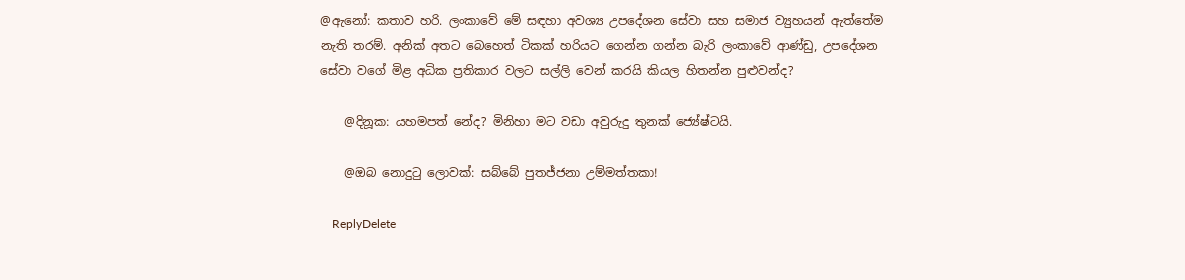@ඇනෝ: කතාව හරි. ලංකාවේ මේ සඳහා අවශ්‍ය උපදේශන සේවා සහ සමාජ ව්‍යුහයන් ඇත්තේම නැති තරම්. අනික් අතට බෙහෙත් ටිකක් හරියට ගෙන්න ගන්න බැරි ලංකාවේ ආණ්ඩු, උපදේශන සේවා වගේ මිළ අධික ප්‍රතිකාර වලට සල්ලි වෙන් කරයි කියල හිතන්න පුළුවන්ද?

    @දිනූක: යහමපත් නේද? මිනිහා මට වඩා අවුරුදු තුනක් ජ්‍යේෂ්ටයි.

    @ඔබ නොදුටු ලොවක්: සබ්බේ පුතජ්ජනා උම්මත්තකා!

    ReplyDelete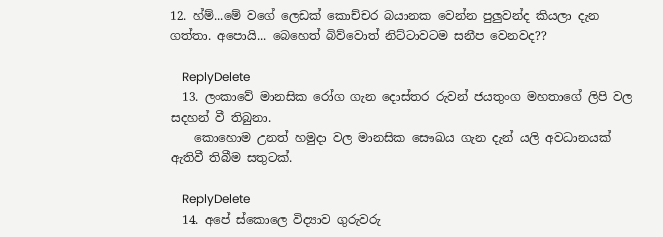12. හ්ම්...මේ වගේ ලෙඩක් කො‍ච්චර බයානක වෙන්න පුලුවන්ද කියලා දැන ගත්තා. අපොයි... බෙහෙත් බිව්වොත් නිට්ටාවටම සනීප වෙනවද??

    ReplyDelete
  13. ලංකාවේ මානසික රෝග ගැන දොස්තර රුවන් ජයතුංග මහතාගේ ලිපි වල සදහන් වී තිබුනා.
    කොහොම උනත් හමුදා වල මානසික සෞඛය ගැන දැන් යලි අවධානයක් ඇතිවී තිබීම සතුටක්.

    ReplyDelete
  14. අපේ ස්කොලෙ විද්‍යාව ගුරුවරු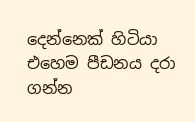දෙන්නෙක් හිටියා එහෙම පීඩනය දරා ගන්න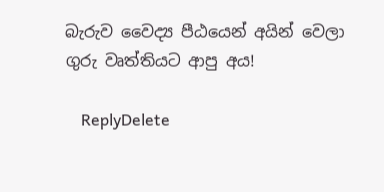බැරුව වෛද්‍ය පීඨයෙන් අයින් වෙලා ගුරු වෘත්තියට ආපු අය!

    ReplyDelete